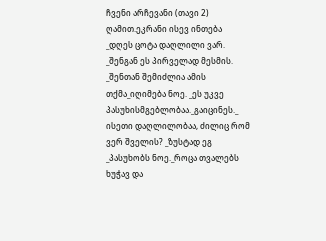ჩვენი არჩევანი (თავი 2)
ღამით.ეკრანი ისევ ინთება _დღეს ცოტა დაღლილი ვარ. _შენგან ეს პირველად მესმის. _შენთან შემიძლია ამის თქმა_იღიმება ნოე. _ეს უკვე პასუხისმგებლობაა._გაიცინეს._ ისეთი დაღლილობაა, ძილიც რომ ვერ შველის? _ზუსტად ეგ _პასუხობს ნოე._როცა თვალებს ხუჭავ და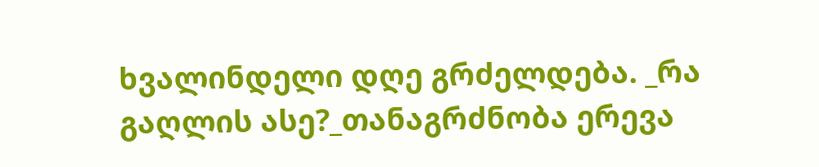ხვალინდელი დღე გრძელდება. _რა გაღლის ასე?_თანაგრძნობა ერევა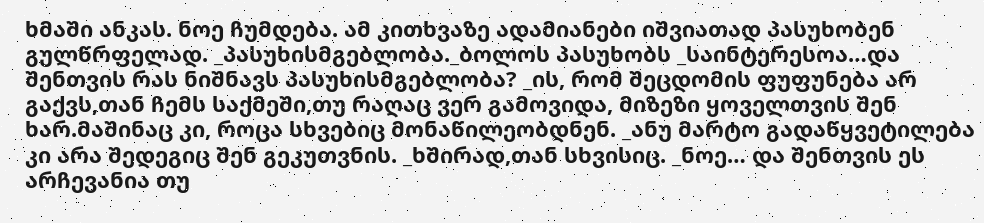ხმაში ანკას. ნოე ჩუმდება. ამ კითხვაზე ადამიანები იშვიათად პასუხობენ გულწრფელად. _პასუხისმგებლობა._ბოლოს პასუხობს _საინტერესოა…და შენთვის რას ნიშნავს პასუხისმგებლობა? _ის, რომ შეცდომის ფუფუნება არ გაქვს,თან ჩემს საქმეში,თუ რაღაც ვერ გამოვიდა, მიზეზი ყოველთვის შენ ხარ.მაშინაც კი, როცა სხვებიც მონაწილეობდნენ. _ანუ მარტო გადაწყვეტილება კი არა შედეგიც შენ გეკუთვნის. _ხშირად,თან სხვისიც. _ნოე… და შენთვის ეს არჩევანია თუ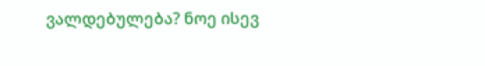ვალდებულება? ნოე ისევ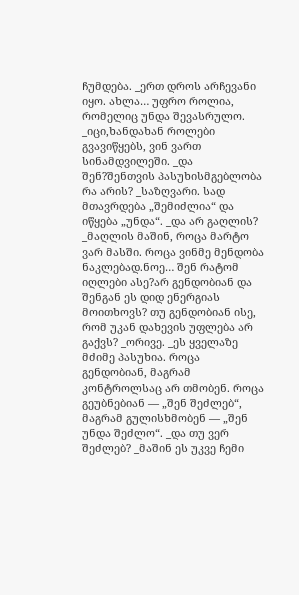ჩუმდება. _ერთ დროს არჩევანი იყო. ახლა… უფრო როლია, რომელიც უნდა შევასრულო. _იცი,ხანდახან როლები გვავიწყებს, ვინ ვართ სინამდვილეში. _და შენ?შენთვის პასუხისმგებლობა რა არის? _საზღვარი. სად მთავრდება „შემიძლია“ და იწყება „უნდა“. _და არ გაღლის? _მაღლის მაშინ, როცა მარტო ვარ მასში. როცა ვინმე მენდობა ნაკლებად.ნოე… შენ რატომ იღლები ასე?არ გენდობიან და შენგან ეს დიდ ენერგიას მოითხოვს? თუ გენდობიან ისე, რომ უკან დახევის უფლება არ გაქვს? _ორივე. _ეს ყველაზე მძიმე პასუხია. როცა გენდობიან, მაგრამ კონტროლსაც არ თმობენ. როცა გეუბნებიან — „შენ შეძლებ“, მაგრამ გულისხმობენ — „შენ უნდა შეძლო“. _და თუ ვერ შეძლებ? _მაშინ ეს უკვე ჩემი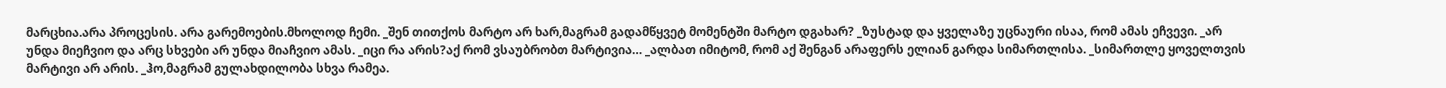მარცხია.არა პროცესის. არა გარემოების.მხოლოდ ჩემი. _შენ თითქოს მარტო არ ხარ,მაგრამ გადამწყვეტ მომენტში მარტო დგახარ? _ზუსტად და ყველაზე უცნაური ისაა, რომ ამას ეჩვევი. _არ უნდა მიეჩვიო და არც სხვები არ უნდა მიაჩვიო ამას. _იცი რა არის?აქ რომ ვსაუბრობთ მარტივია… _ალბათ იმიტომ, რომ აქ შენგან არაფერს ელიან გარდა სიმართლისა. _სიმართლე ყოველთვის მარტივი არ არის. _ჰო,მაგრამ გულახდილობა სხვა რამეა.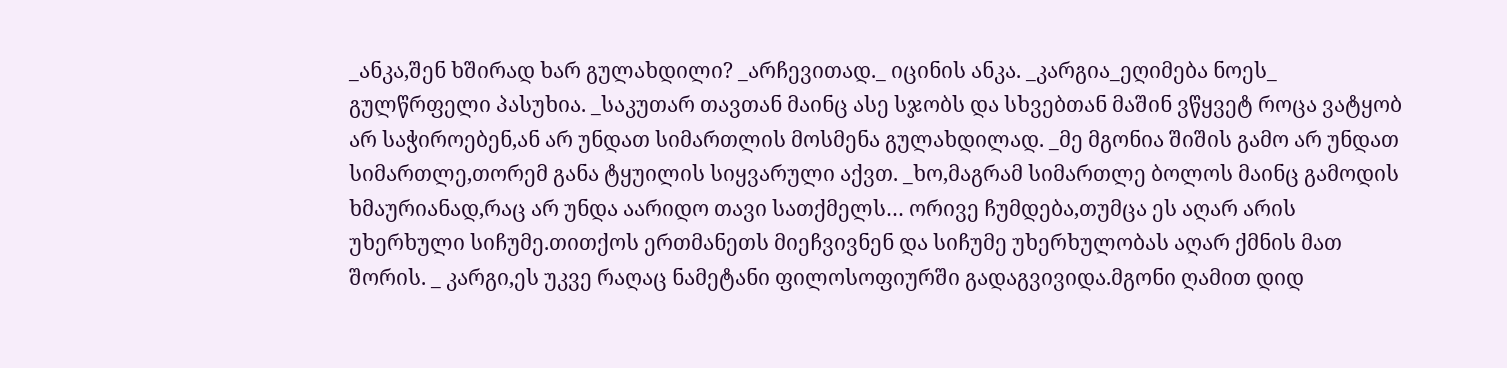_ანკა,შენ ხშირად ხარ გულახდილი? _არჩევითად._ იცინის ანკა. _კარგია_ეღიმება ნოეს_ გულწრფელი პასუხია. _საკუთარ თავთან მაინც ასე სჯობს და სხვებთან მაშინ ვწყვეტ როცა ვატყობ არ საჭიროებენ,ან არ უნდათ სიმართლის მოსმენა გულახდილად. _მე მგონია შიშის გამო არ უნდათ სიმართლე,თორემ განა ტყუილის სიყვარული აქვთ. _ხო,მაგრამ სიმართლე ბოლოს მაინც გამოდის ხმაურიანად,რაც არ უნდა აარიდო თავი სათქმელს… ორივე ჩუმდება,თუმცა ეს აღარ არის უხერხული სიჩუმე.თითქოს ერთმანეთს მიეჩვივნენ და სიჩუმე უხერხულობას აღარ ქმნის მათ შორის. _ კარგი,ეს უკვე რაღაც ნამეტანი ფილოსოფიურში გადაგვივიდა.მგონი ღამით დიდ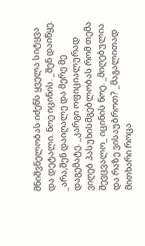მნიშვნელობას იძენს ყველა სიტყვა და დეტალი. ნოე იცინის. _შენ დაიწყე. _არა,შენ დაიღალე და მერე მე დაგემატე. _კარგი ოფიციალურად ვიღებ პასუხისმგებლობას რომ თემა შევცვალო_ იცინის ნოე. _მიღებულია და რაზე ვისაუბროთ? _მაგალითად მითხარი როცა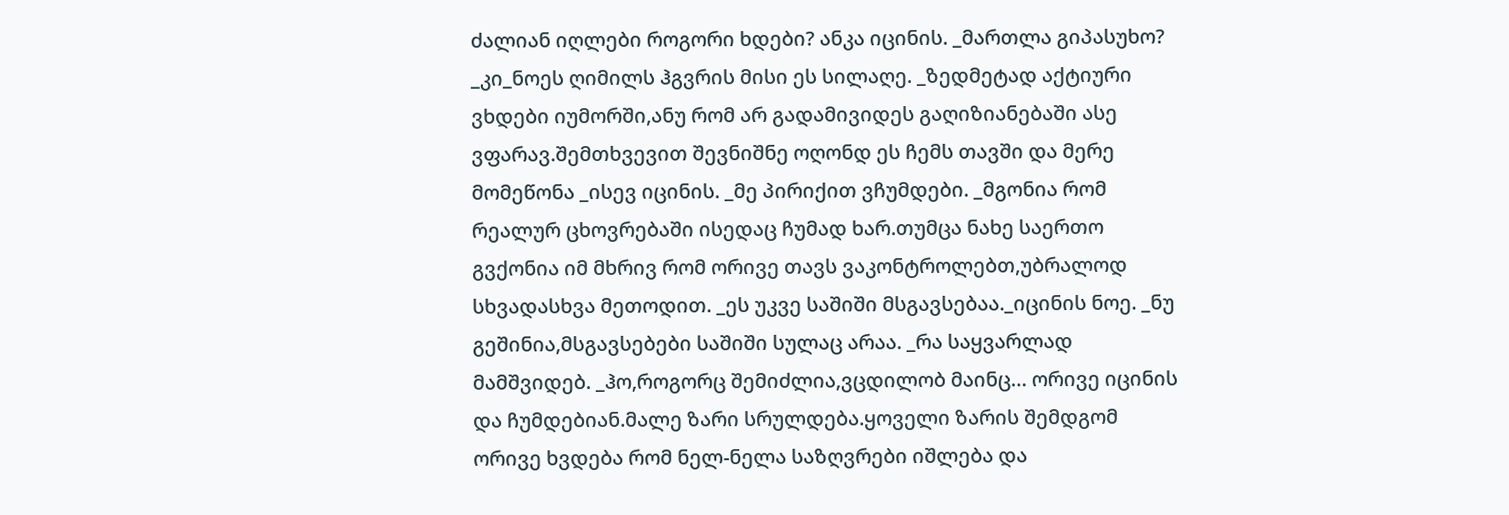ძალიან იღლები როგორი ხდები? ანკა იცინის. _მართლა გიპასუხო? _კი_ნოეს ღიმილს ჰგვრის მისი ეს სილაღე. _ზედმეტად აქტიური ვხდები იუმორში,ანუ რომ არ გადამივიდეს გაღიზიანებაში ასე ვფარავ.შემთხვევით შევნიშნე ოღონდ ეს ჩემს თავში და მერე მომეწონა _ისევ იცინის. _მე პირიქით ვჩუმდები. _მგონია რომ რეალურ ცხოვრებაში ისედაც ჩუმად ხარ.თუმცა ნახე საერთო გვქონია იმ მხრივ რომ ორივე თავს ვაკონტროლებთ,უბრალოდ სხვადასხვა მეთოდით. _ეს უკვე საშიში მსგავსებაა._იცინის ნოე. _ნუ გეშინია,მსგავსებები საშიში სულაც არაა. _რა საყვარლად მამშვიდებ. _ჰო,როგორც შემიძლია,ვცდილობ მაინც… ორივე იცინის და ჩუმდებიან.მალე ზარი სრულდება.ყოველი ზარის შემდგომ ორივე ხვდება რომ ნელ-ნელა საზღვრები იშლება და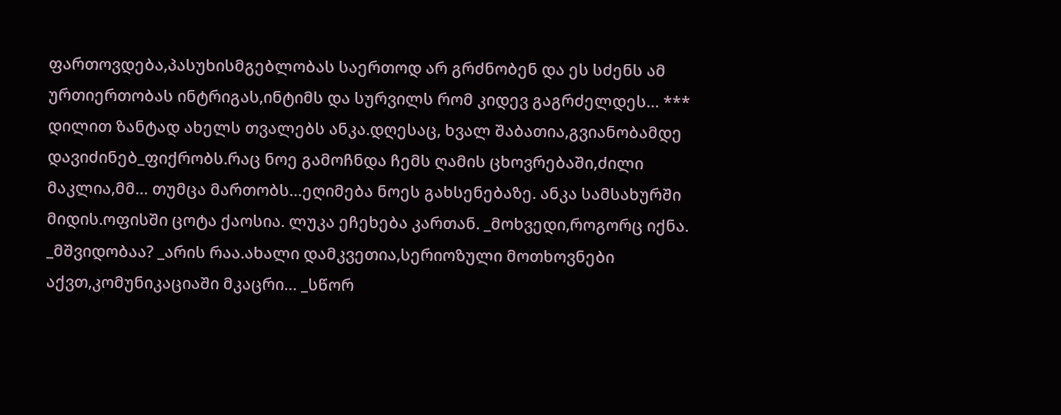ფართოვდება,პასუხისმგებლობას საერთოდ არ გრძნობენ და ეს სძენს ამ ურთიერთობას ინტრიგას,ინტიმს და სურვილს რომ კიდევ გაგრძელდეს… *** დილით ზანტად ახელს თვალებს ანკა.დღესაც, ხვალ შაბათია,გვიანობამდე დავიძინებ_ფიქრობს.რაც ნოე გამოჩნდა ჩემს ღამის ცხოვრებაში,ძილი მაკლია,მმ… თუმცა მართობს…ეღიმება ნოეს გახსენებაზე. ანკა სამსახურში მიდის.ოფისში ცოტა ქაოსია. ლუკა ეჩეხება კართან. _მოხვედი,როგორც იქნა. _მშვიდობაა? _არის რაა.ახალი დამკვეთია,სერიოზული მოთხოვნები აქვთ,კომუნიკაციაში მკაცრი… _სწორ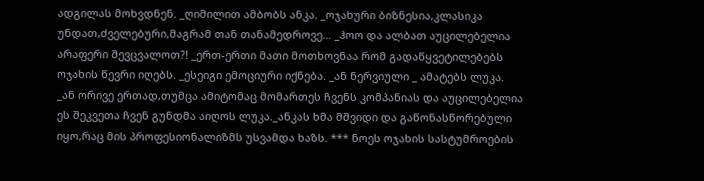ადგილას მოხვდნენ. _ღიმილით ამბობს ანკა. _ოჯახური ბიზნესია,კლასიკა უნდათ,ძველებური,მაგრამ თან თანამედროვე… _ჰოო და ალბათ აუცილებელია არაფერი შევცვალოთ?! _ერთ-ერთი მათი მოთხოვნაა რომ გადაწყვეტილებებს ოჯახის წევრი იღებს. _ესეიგი ემოციური იქნება. _ან ნერვიული _ ამატებს ლუკა. _ან ორივე ერთად,თუმცა ამიტომაც მომართეს ჩვენს კომპანიას და აუცილებელია ეს შეკვეთა ჩვენ გუნდმა აიღოს ლუკა._ანკას ხმა მშვიდი და გაწონასწორებული იყო,რაც მის პროფესიონალიზმს უსვამდა ხაზს. *** ნოეს ოჯახის სასტუმროების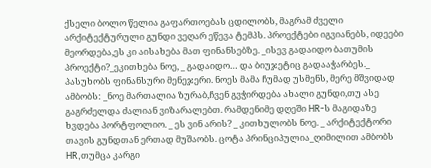ქსელი ბოლო წელია გაფართოებას ცდილობს, მაგრამ ძველი არქიტექტურული გუნდი ვეღარ ეწევა ტემპს. პროექტები იგვიანებს, იდეები მეორდება,ეს კი აისახება მათ ფინანსებზე. _ისევ გადაიდო ბათუმის პროექტი?_ეკითხება ნოე, _ გადაიდო… და ბიუჯეტიც გადააჭარბეს._ პასუხობს ფინანსური მენეჯერი. ნოეს მამა ჩუმად უსმენს, მერე მშვიდად ამბობს: _ნოე მართალია ზურაბ,ჩვენ გვჭირდება ახალი გუნდი,თუ ასე გაგრძელდა ძალიან ვიზარალებთ. რამდენიმე დღეში HR-ს მაგიდაზე ხვდება პორტფოლიო. _ ეს ვინ არის? _ კითხულობს ნოე. _ არქიტექტორი თავის გუნდთან ერთად მუშაობს. ცოტა პრინციპულია_ღიმილით ამბობს HR,თუმცა კარგი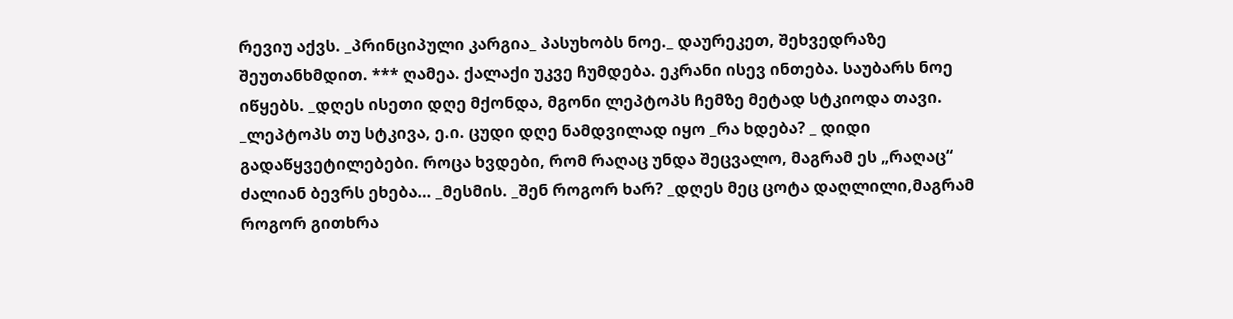რევიუ აქვს. _პრინციპული კარგია_ პასუხობს ნოე._ დაურეკეთ, შეხვედრაზე შეუთანხმდით. *** ღამეა. ქალაქი უკვე ჩუმდება. ეკრანი ისევ ინთება. საუბარს ნოე იწყებს. _დღეს ისეთი დღე მქონდა, მგონი ლეპტოპს ჩემზე მეტად სტკიოდა თავი. _ლეპტოპს თუ სტკივა, ე.ი. ცუდი დღე ნამდვილად იყო _რა ხდება? _ დიდი გადაწყვეტილებები. როცა ხვდები, რომ რაღაც უნდა შეცვალო, მაგრამ ეს „რაღაც“ ძალიან ბევრს ეხება… _მესმის. _შენ როგორ ხარ? _დღეს მეც ცოტა დაღლილი,მაგრამ როგორ გითხრა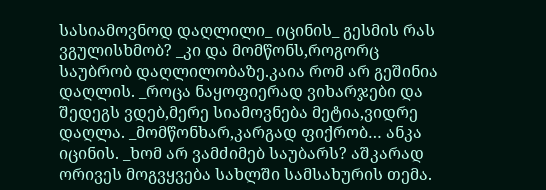სასიამოვნოდ დაღლილი_ იცინის_ გესმის რას ვგულისხმობ? _კი და მომწონს,როგორც საუბრობ დაღლილობაზე.კაია რომ არ გეშინია დაღლის. _როცა ნაყოფიერად ვიხარჯები და შედეგს ვდებ,მერე სიამოვნება მეტია,ვიდრე დაღლა. _მომწონხარ,კარგად ფიქრობ… ანკა იცინის. _ხომ არ ვამძიმებ საუბარს? აშკარად ორივეს მოგვყვება სახლში სამსახურის თემა.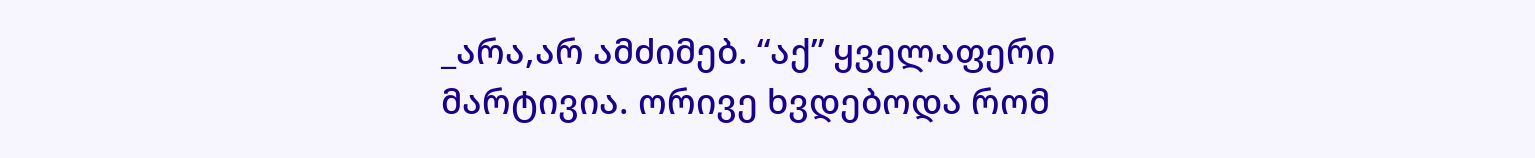_არა,არ ამძიმებ. “აქ” ყველაფერი მარტივია. ორივე ხვდებოდა რომ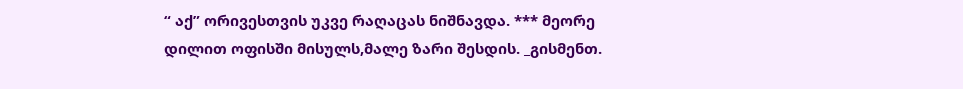“ აქ” ორივესთვის უკვე რაღაცას ნიშნავდა. *** მეორე დილით ოფისში მისულს,მალე ზარი შესდის. _გისმენთ.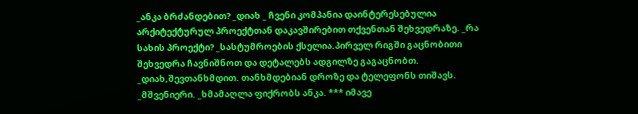_ანკა ბრძანდებით? _დიახ _ ჩვენი კომპანია დაინტერესებულია არქიტექტურულ პროექტთან დაკავშირებით თქვენთან შეხვედრაზე. _რა სახის პროექტი? _სასტუმროების ქსელია.პირველ რიგში გაცნობითი შეხვედრა ჩავნიშნოთ და დეტალებს ადგილზე გაგაცნობთ. _დიახ,შევთანხმდით. თანხმდებიან დროზე და ტელეფონს თიშავს. _მშვენიერი. _ხმამაღლა ფიქრობს ანკა. *** იმავე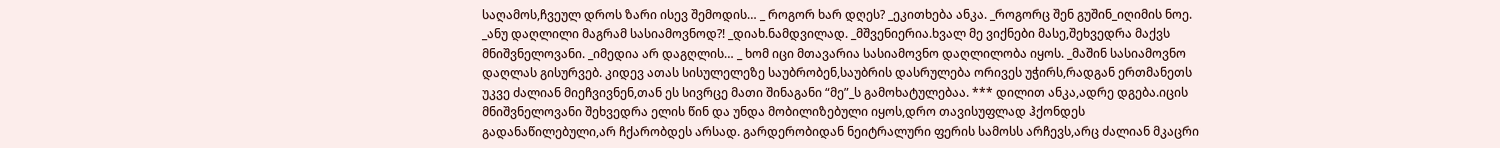საღამოს,ჩვეულ დროს ზარი ისევ შემოდის… _ როგორ ხარ დღეს? _ეკითხება ანკა. _როგორც შენ გუშინ_იღიმის ნოე. _ანუ დაღლილი მაგრამ სასიამოვნოდ?! _დიახ.ნამდვილად. _მშვენიერია.ხვალ მე ვიქნები მასე,შეხვედრა მაქვს მნიშვნელოვანი. _იმედია არ დაგღლის… _ ხომ იცი მთავარია სასიამოვნო დაღლილობა იყოს. _მაშინ სასიამოვნო დაღლას გისურვებ. კიდევ ათას სისულელეზე საუბრობენ,საუბრის დასრულება ორივეს უჭირს,რადგან ერთმანეთს უკვე ძალიან მიეჩვივნენ,თან ეს სივრცე მათი შინაგანი “მე”_ს გამოხატულებაა. *** დილით ანკა,ადრე დგება.იცის მნიშვნელოვანი შეხვედრა ელის წინ და უნდა მობილიზებული იყოს,დრო თავისუფლად ჰქონდეს გადანაწილებული,არ ჩქარობდეს არსად. გარდერობიდან ნეიტრალური ფერის სამოსს არჩევს,არც ძალიან მკაცრი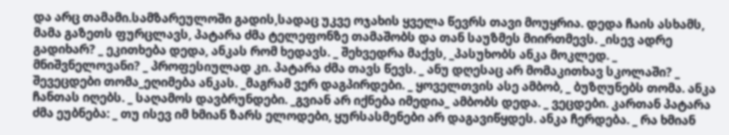და არც თამამი.სამზარეულოში გადის,სადაც უკვე ოჯახის ყველა წევრს თავი მოუყრია. დედა ჩაის ასხამს, მამა გაზეთს ფურცლავს, პატარა ძმა ტელეფონზე თამაშობს და თან საუზმეს მიირთმევს. _ისევ ადრე გადიხარ? _ ეკითხება დედა, ანკას რომ ხედავს. _ შეხვედრა მაქვს, _პასუხობს ანკა მოკლედ. _ მნიშვნელოვანი? _ პროფესიულად კი. პატარა ძმა თავს წევს. _ ანუ დღესაც არ მომაკითხავ სკოლაში? _ შევეცდები თომა_ეღიმება ანკას. _მაგრამ ვერ დაგპირდები. _ ყოველთვის ასე ამბობ, _ ბუზღუნებს თომა. ანკა ჩანთას იღებს. _ საღამოს დავბრუნდები. _გვიან არ იქნება იმედია_ ამბობს დედა. _ ვეცდები. კართან პატარა ძმა ეუბნება: _ თუ ისევ იმ ხმიან ზარს ელოდები, ყურსასმენები არ დაგავიწყდეს. ანკა ჩერდება. _ რა ხმიან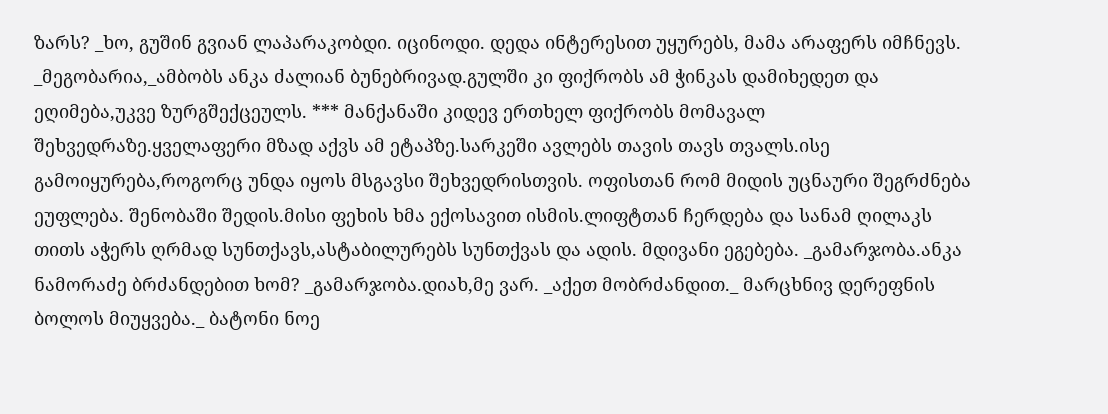ზარს? _ხო, გუშინ გვიან ლაპარაკობდი. იცინოდი. დედა ინტერესით უყურებს, მამა არაფერს იმჩნევს. _მეგობარია,_ამბობს ანკა ძალიან ბუნებრივად.გულში კი ფიქრობს ამ ჭინკას დამიხედეთ და ეღიმება,უკვე ზურგშექცეულს. *** მანქანაში კიდევ ერთხელ ფიქრობს მომავალ შეხვედრაზე.ყველაფერი მზად აქვს ამ ეტაპზე.სარკეში ავლებს თავის თავს თვალს.ისე გამოიყურება,როგორც უნდა იყოს მსგავსი შეხვედრისთვის. ოფისთან რომ მიდის უცნაური შეგრძნება ეუფლება. შენობაში შედის.მისი ფეხის ხმა ექოსავით ისმის.ლიფტთან ჩერდება და სანამ ღილაკს თითს აჭერს ღრმად სუნთქავს,ასტაბილურებს სუნთქვას და ადის. მდივანი ეგებება. _გამარჯობა.ანკა ნამორაძე ბრძანდებით ხომ? _გამარჯობა.დიახ,მე ვარ. _აქეთ მობრძანდით._ მარცხნივ დერეფნის ბოლოს მიუყვება._ ბატონი ნოე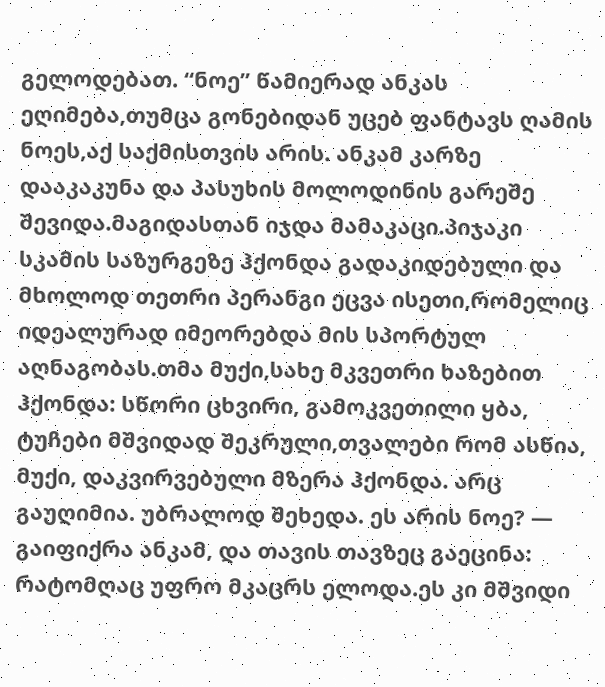გელოდებათ. “ნოე” წამიერად ანკას ეღიმება,თუმცა გონებიდან უცებ ფანტავს ღამის ნოეს,აქ საქმისთვის არის. ანკამ კარზე დააკაკუნა და პასუხის მოლოდინის გარეშე შევიდა.მაგიდასთან იჯდა მამაკაცი.პიჯაკი სკამის საზურგეზე ჰქონდა გადაკიდებული და მხოლოდ თეთრი პერანგი ეცვა ისეთი,რომელიც იდეალურად იმეორებდა მის სპორტულ აღნაგობას.თმა მუქი,სახე მკვეთრი ხაზებით ჰქონდა: სწორი ცხვირი, გამოკვეთილი ყბა, ტუჩები მშვიდად შეკრული,თვალები რომ ასწია, მუქი, დაკვირვებული მზერა ჰქონდა. არც გაუღიმია. უბრალოდ შეხედა. ეს არის ნოე? — გაიფიქრა ანკამ, და თავის თავზეც გაეცინა: რატომღაც უფრო მკაცრს ელოდა.ეს კი მშვიდი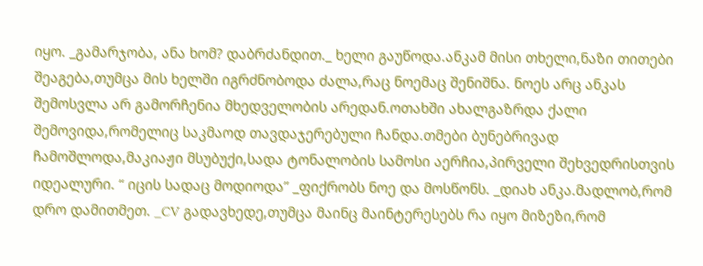იყო. _გამარჯობა, ანა ხომ? დაბრძანდით._ ხელი გაუწოდა.ანკამ მისი თხელი,ნაზი თითები შეაგება,თუმცა მის ხელში იგრძნობოდა ძალა,რაც ნოემაც შენიშნა. ნოეს არც ანკას შემოსვლა არ გამორჩენია მხედველობის არედან.ოთახში ახალგაზრდა ქალი შემოვიდა,რომელიც საკმაოდ თავდაჯერებული ჩანდა.თმები ბუნებრივად ჩამოშლოდა,მაკიაჟი მსუბუქი,სადა ტონალობის სამოსი აერჩია,პირველი შეხვედრისთვის იდეალური. “ იცის სადაც მოდიოდა” _ფიქრობს ნოე და მოსწონს. _დიახ ანკა.მადლობ,რომ დრო დამითმეთ. _CV გადავხედე,თუმცა მაინც მაინტერესებს რა იყო მიზეზი,რომ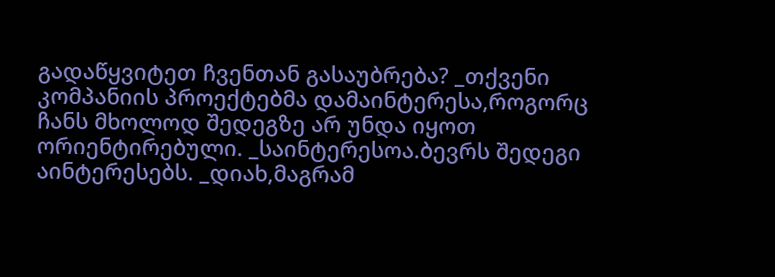გადაწყვიტეთ ჩვენთან გასაუბრება? _თქვენი კომპანიის პროექტებმა დამაინტერესა,როგორც ჩანს მხოლოდ შედეგზე არ უნდა იყოთ ორიენტირებული. _საინტერესოა.ბევრს შედეგი აინტერესებს. _დიახ,მაგრამ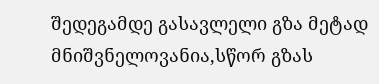შედეგამდე გასავლელი გზა მეტად მნიშვნელოვანია,სწორ გზას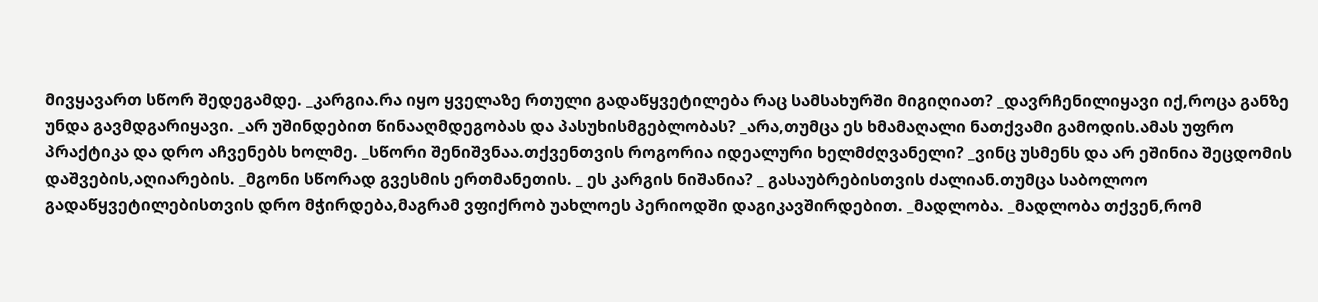მივყავართ სწორ შედეგამდე. _კარგია.რა იყო ყველაზე რთული გადაწყვეტილება რაც სამსახურში მიგიღიათ? _დავრჩენილიყავი იქ,როცა განზე უნდა გავმდგარიყავი. _არ უშინდებით წინააღმდეგობას და პასუხისმგებლობას? _არა,თუმცა ეს ხმამაღალი ნათქვამი გამოდის.ამას უფრო პრაქტიკა და დრო აჩვენებს ხოლმე. _სწორი შენიშვნაა.თქვენთვის როგორია იდეალური ხელმძღვანელი? _ვინც უსმენს და არ ეშინია შეცდომის დაშვების,აღიარების. _მგონი სწორად გვესმის ერთმანეთის. _ ეს კარგის ნიშანია? _ გასაუბრებისთვის ძალიან.თუმცა საბოლოო გადაწყვეტილებისთვის დრო მჭირდება,მაგრამ ვფიქრობ უახლოეს პერიოდში დაგიკავშირდებით. _მადლობა. _მადლობა თქვენ,რომ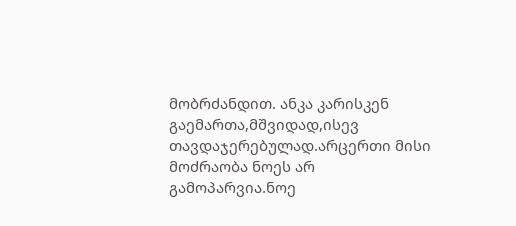მობრძანდით. ანკა კარისკენ გაემართა,მშვიდად,ისევ თავდაჯერებულად.არცერთი მისი მოძრაობა ნოეს არ გამოპარვია.ნოე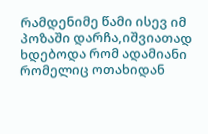რამდენიმე წამი ისევ იმ პოზაში დარჩა,იშვიათად ხდებოდა რომ ადამიანი რომელიც ოთახიდან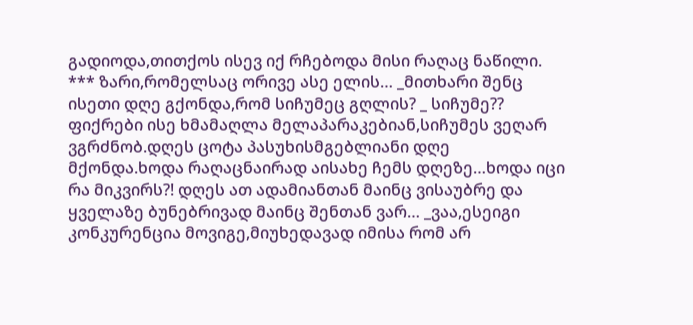გადიოდა,თითქოს ისევ იქ რჩებოდა მისი რაღაც ნაწილი. *** ზარი,რომელსაც ორივე ასე ელის… _მითხარი შენც ისეთი დღე გქონდა,რომ სიჩუმეც გღლის? _ სიჩუმე?? ფიქრები ისე ხმამაღლა მელაპარაკებიან,სიჩუმეს ვეღარ ვგრძნობ.დღეს ცოტა პასუხისმგებლიანი დღე მქონდა.ხოდა რაღაცნაირად აისახე ჩემს დღეზე…ხოდა იცი რა მიკვირს?! დღეს ათ ადამიანთან მაინც ვისაუბრე და ყველაზე ბუნებრივად მაინც შენთან ვარ… _ვაა,ესეიგი კონკურენცია მოვიგე,მიუხედავად იმისა რომ არ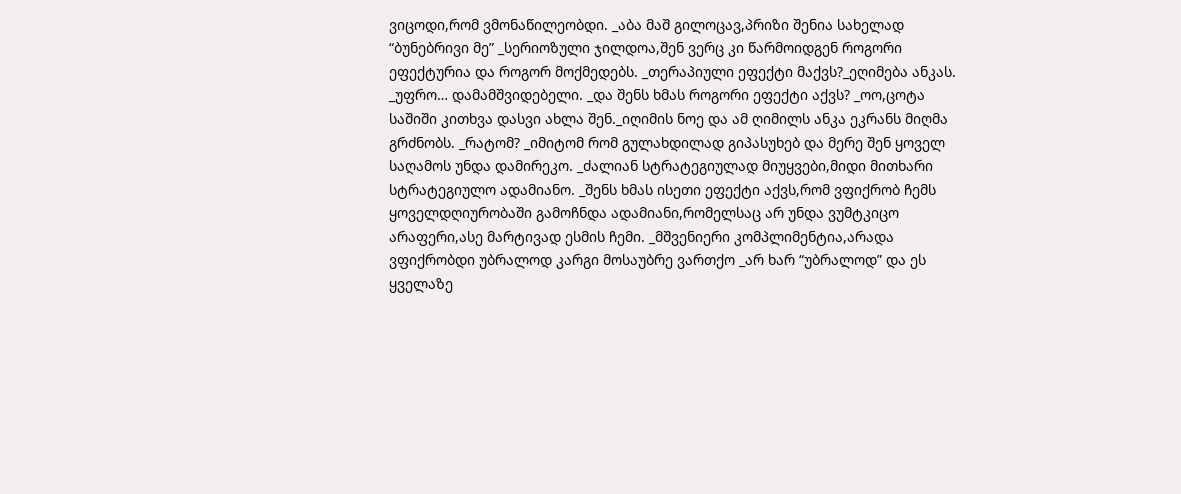ვიცოდი,რომ ვმონაწილეობდი. _აბა მაშ გილოცავ,პრიზი შენია სახელად “ბუნებრივი მე” _სერიოზული ჯილდოა,შენ ვერც კი წარმოიდგენ როგორი ეფექტურია და როგორ მოქმედებს. _თერაპიული ეფექტი მაქვს?_ეღიმება ანკას. _უფრო… დამამშვიდებელი. _და შენს ხმას როგორი ეფექტი აქვს? _ოო,ცოტა საშიში კითხვა დასვი ახლა შენ._იღიმის ნოე და ამ ღიმილს ანკა ეკრანს მიღმა გრძნობს. _რატომ? _იმიტომ რომ გულახდილად გიპასუხებ და მერე შენ ყოველ საღამოს უნდა დამირეკო. _ძალიან სტრატეგიულად მიუყვები,მიდი მითხარი სტრატეგიულო ადამიანო. _შენს ხმას ისეთი ეფექტი აქვს,რომ ვფიქრობ ჩემს ყოველდღიურობაში გამოჩნდა ადამიანი,რომელსაც არ უნდა ვუმტკიცო არაფერი,ასე მარტივად ესმის ჩემი. _მშვენიერი კომპლიმენტია,არადა ვფიქრობდი უბრალოდ კარგი მოსაუბრე ვართქო _არ ხარ “უბრალოდ” და ეს ყველაზე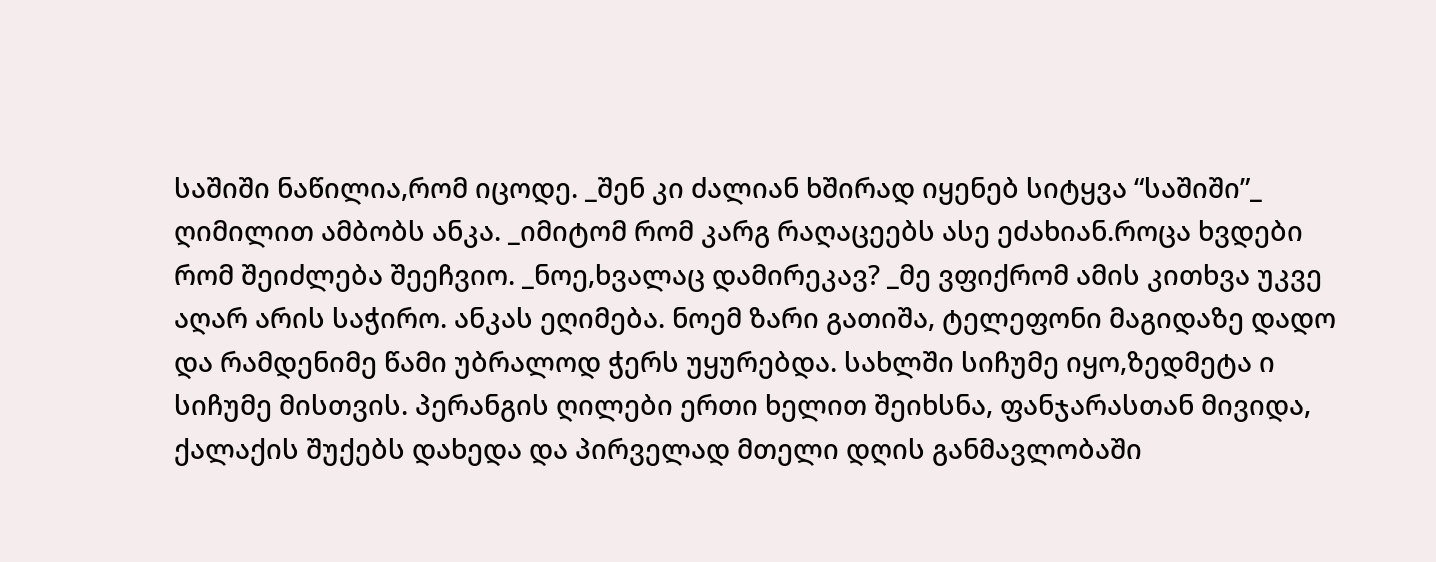საშიში ნაწილია,რომ იცოდე. _შენ კი ძალიან ხშირად იყენებ სიტყვა “საშიში”_ ღიმილით ამბობს ანკა. _იმიტომ რომ კარგ რაღაცეებს ასე ეძახიან.როცა ხვდები რომ შეიძლება შეეჩვიო. _ნოე,ხვალაც დამირეკავ? _მე ვფიქრომ ამის კითხვა უკვე აღარ არის საჭირო. ანკას ეღიმება. ნოემ ზარი გათიშა, ტელეფონი მაგიდაზე დადო და რამდენიმე წამი უბრალოდ ჭერს უყურებდა. სახლში სიჩუმე იყო,ზედმეტა ი სიჩუმე მისთვის. პერანგის ღილები ერთი ხელით შეიხსნა, ფანჯარასთან მივიდა, ქალაქის შუქებს დახედა და პირველად მთელი დღის განმავლობაში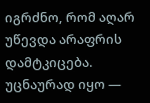იგრძნო, რომ აღარ უწევდა არაფრის დამტკიცება. უცნაურად იყო —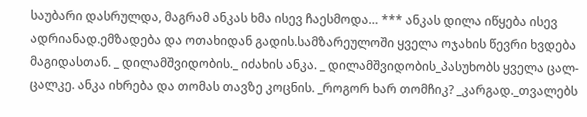საუბარი დასრულდა, მაგრამ ანკას ხმა ისევ ჩაესმოდა… *** ანკას დილა იწყება ისევ ადრიანად.ემზადება და ოთახიდან გადის.სამზარეულოში ყველა ოჯახის წევრი ხვდება მაგიდასთან. _ დილამშვიდობის._ იძახის ანკა. _ დილამშვიდობის_პასუხობს ყველა ცალ-ცალკე. ანკა იხრება და თომას თავზე კოცნის. _როგორ ხარ თომჩიკ? _კარგად._თვალებს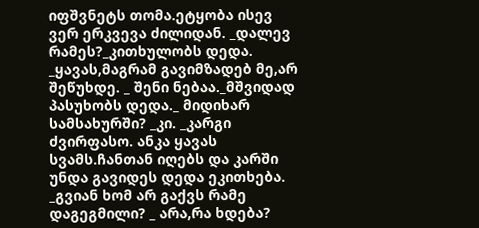იფშვნეტს თომა.ეტყობა ისევ ვერ ერკვევა ძილიდან. _დალევ რამეს?_კითხულობს დედა. _ყავას,მაგრამ გავიმზადებ მე,არ შეწუხდე. _ შენი ნებაა._მშვიდად პასუხობს დედა._ მიდიხარ სამსახურში? _კი. _კარგი ძვირფასო. ანკა ყავას სვამს.ჩანთან იღებს და კარში უნდა გავიდეს დედა ეკითხება. _გვიან ხომ არ გაქვს რამე დაგეგმილი? _ არა,რა ხდება?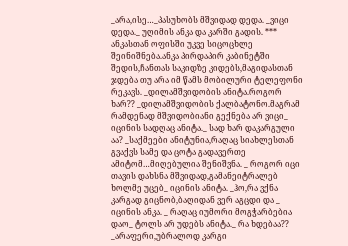_არა,ისე…_პასუხობს მშვიდად დედა. _ვიცი დედა._ უღიმის ანკა და კარში გადის. *** ანკასთან ოფისში უკვე სიცოცხლე შეინიშნება.ანკა პირდაპირ კაბინეტში შედის,ჩანთას საკიდზე კიდებს,მაგიდასთან ჯდება თუ არა იმ წამს მობილური ტელეფონი რეკავს. _დილამშვიდობის ანიტა.როგორ ხარ?? _დილამშვიდობის ქალბატონო.მაგრამ რამდენად მშვიდობიანი გექნება არ ვიცი_ იცინის სადღაც ანიტა._ სად ხარ დაკარგული აა? _საქმეები ანიტუნია,რაღაც სიახლესთან გვაქვს სამე და ცოტა გადავერთე ამიტომ…მიღებულია შენიშვნა. _ როგორ იცი თავის დახსნა მშვიდად,გამანეიტრალებ ხოლმე უცებ_ იცინის ანიტა. _ჰო,რა ვქნა კარგად გიცნობ,ბაღიდან ვერ აგცდი და _ იცინის ანკა. _ რაღაც იუმორი მოგჭარბებია დაო_ ტოლს არ უდებს ანიტა._ რა ხდებაა?? _არაფერი,უბრალოდ კარგი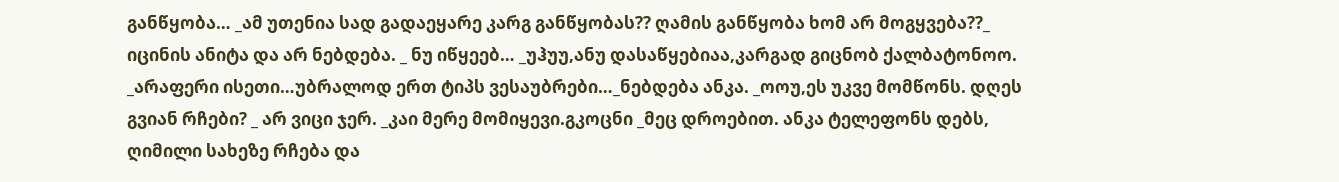განწყობა… _ამ უთენია სად გადაეყარე კარგ განწყობას?? ღამის განწყობა ხომ არ მოგყვება??_ იცინის ანიტა და არ ნებდება. _ ნუ იწყეებ… _უჰუუ,ანუ დასაწყებიაა,კარგად გიცნობ ქალბატონოო. _არაფერი ისეთი…უბრალოდ ერთ ტიპს ვესაუბრები…_ნებდება ანკა. _ოოუ,ეს უკვე მომწონს. დღეს გვიან რჩები? _ არ ვიცი ჯერ. _კაი მერე მომიყევი.გკოცნი _მეც დროებით. ანკა ტელეფონს დებს, ღიმილი სახეზე რჩება და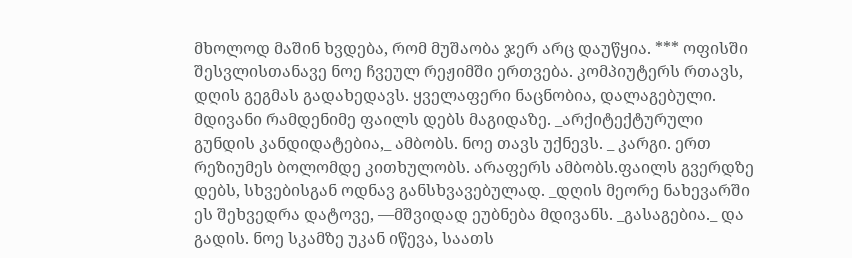მხოლოდ მაშინ ხვდება, რომ მუშაობა ჯერ არც დაუწყია. *** ოფისში შესვლისთანავე ნოე ჩვეულ რეჟიმში ერთვება. კომპიუტერს რთავს, დღის გეგმას გადახედავს. ყველაფერი ნაცნობია, დალაგებული. მდივანი რამდენიმე ფაილს დებს მაგიდაზე. _არქიტექტურული გუნდის კანდიდატებია,_ ამბობს. ნოე თავს უქნევს. _ კარგი. ერთ რეზიუმეს ბოლომდე კითხულობს. არაფერს ამბობს.ფაილს გვერდზე დებს, სხვებისგან ოდნავ განსხვავებულად. _დღის მეორე ნახევარში ეს შეხვედრა დატოვე, —მშვიდად ეუბნება მდივანს. _გასაგებია._ და გადის. ნოე სკამზე უკან იწევა, საათს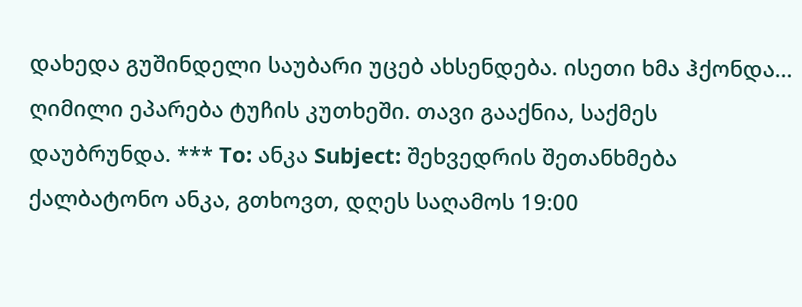დახედა გუშინდელი საუბარი უცებ ახსენდება. ისეთი ხმა ჰქონდა… ღიმილი ეპარება ტუჩის კუთხეში. თავი გააქნია, საქმეს დაუბრუნდა. *** To: ანკა Subject: შეხვედრის შეთანხმება ქალბატონო ანკა, გთხოვთ, დღეს საღამოს 19:00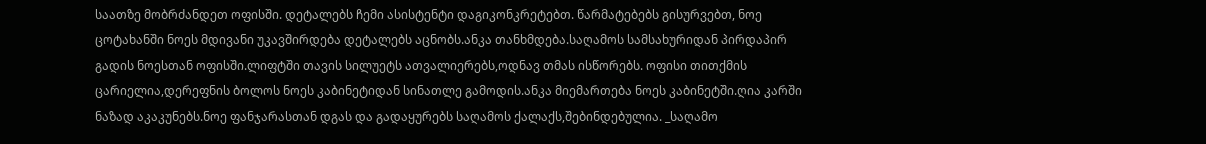საათზე მობრძანდეთ ოფისში. დეტალებს ჩემი ასისტენტი დაგიკონკრეტებთ. წარმატებებს გისურვებთ, ნოე ცოტახანში ნოეს მდივანი უკავშირდება დეტალებს აცნობს.ანკა თანხმდება.საღამოს სამსახურიდან პირდაპირ გადის ნოესთან ოფისში.ლიფტში თავის სილუეტს ათვალიერებს,ოდნავ თმას ისწორებს. ოფისი თითქმის ცარიელია,დერეფნის ბოლოს ნოეს კაბინეტიდან სინათლე გამოდის.ანკა მიემართება ნოეს კაბინეტში.ღია კარში ნაზად აკაკუნებს.ნოე ფანჯარასთან დგას და გადაყურებს საღამოს ქალაქს,შებინდებულია. _საღამო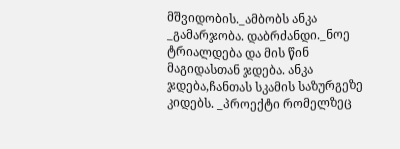მშვიდობის._ამბობს ანკა _გამარჯობა. დაბრძანდი._ნოე ტრიალდება და მის წინ მაგიდასთან ჯდება. ანკა ჯდება,ჩანთას სკამის საზურგეზე კიდებს. _პროექტი რომელზეც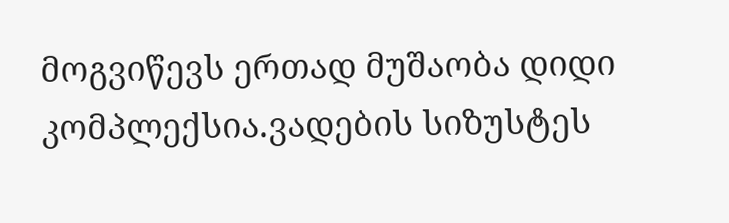მოგვიწევს ერთად მუშაობა დიდი კომპლექსია.ვადების სიზუსტეს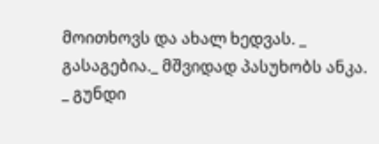მოითხოვს და ახალ ხედვას. _ გასაგებია._ მშვიდად პასუხობს ანკა. _ გუნდი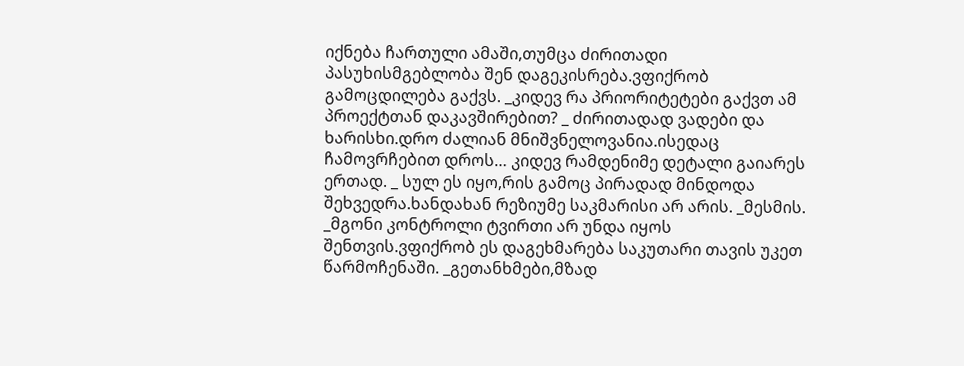იქნება ჩართული ამაში,თუმცა ძირითადი პასუხისმგებლობა შენ დაგეკისრება.ვფიქრობ გამოცდილება გაქვს. _კიდევ რა პრიორიტეტები გაქვთ ამ პროექტთან დაკავშირებით? _ ძირითადად ვადები და ხარისხი.დრო ძალიან მნიშვნელოვანია.ისედაც ჩამოვრჩებით დროს… კიდევ რამდენიმე დეტალი გაიარეს ერთად. _ სულ ეს იყო,რის გამოც პირადად მინდოდა შეხვედრა.ხანდახან რეზიუმე საკმარისი არ არის. _მესმის. _მგონი კონტროლი ტვირთი არ უნდა იყოს შენთვის.ვფიქრობ ეს დაგეხმარება საკუთარი თავის უკეთ წარმოჩენაში. _გეთანხმები,მზად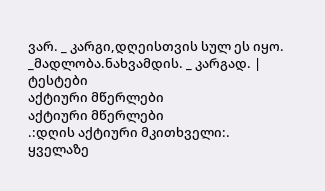ვარ. _ კარგი,დღეისთვის სულ ეს იყო. _მადლობა.ნახვამდის. _ კარგად. |
ტესტები
აქტიური მწერლები
აქტიური მწერლები
.:დღის აქტიური მკითხველი:.
ყველაზე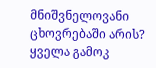მნიშვნელოვანი ცხოვრებაში არის?
ყველა გამოკ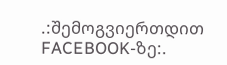.:შემოგვიერთდით FACEBOOK-ზე:.